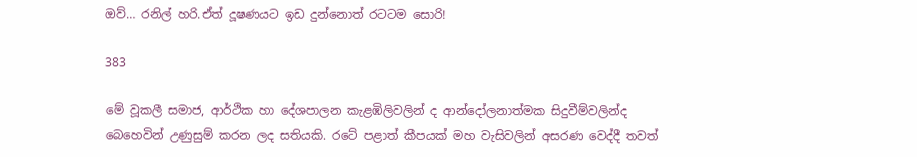ඔව්… රනිල් හරි.ඒත් දූෂණයට ඉඩ දුන්නොත් රටටම සොරි!

383

මේ වූකලී සමාජ, ආර්ථික හා දේශපාලන කැළඹිලිවලින් ද ආන්දෝලනාත්මක සිදුවීම්වලින්ද බෙහෙවින් උණුසුම් කරන ලද සතියකි. රටේ පළාත් කීපයක් මහ වැසිවලින් අසරණ වෙද්දී තවත්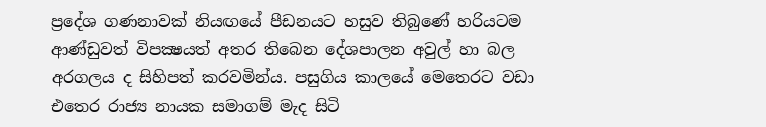ප්‍රදේශ ගණනාවක් නියඟයේ පීඩනයට හසුව තිබුණේ හරියටම ආණ්ඩුවත් විපක්‍ෂයත් අතර තිබෙන දේශපාලන අවුල් හා බල අරගලය ද සිහිපත් කරවමින්ය. පසුගිය කාලයේ මෙතෙරට වඩා එතෙර රාජ්‍ය නායක සමාගම් මැද සිටි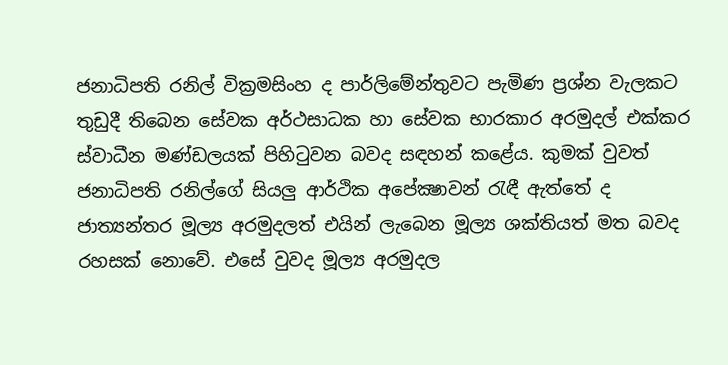ජනාධිපති රනිල් වික්‍රමසිංහ ද පාර්ලිමේන්තුවට පැමිණ ප්‍රශ්න වැලකට තුඩුදී තිබෙන සේවක අර්ථසාධක හා සේවක භාරකාර අරමුදල් එක්කර ස්වාධීන මණ්ඩලයක් පිහිටුවන බවද සඳහන් කළේය. කුමක් වුවත් ජනාධිපති රනිල්ගේ සියලු ආර්ථික අපේක්‍ෂාවන් රැඳී ඇත්තේ ද ජාත්‍යන්තර මූල්‍ය අරමුදලත් එයින් ලැබෙන මූල්‍ය ශක්තියත් මත බවද රහසක් නොවේ. එසේ වුවද මූල්‍ය අරමුදල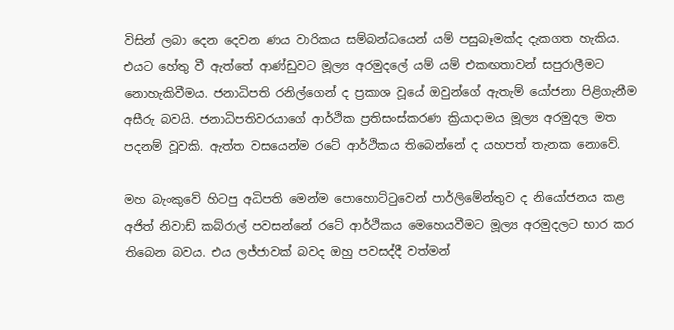විසින් ලබා දෙන දෙවන ණය වාරිකය සම්බන්ධයෙන් යම් පසුබෑමක්ද දැකගත හැකිය. එයට හේතු වී ඇත්තේ ආණ්ඩුවට මූල්‍ය අරමුදලේ යම් යම් එකඟතාවන් සපුරාලීමට නොහැකිවීමය. ජනාධිපති රනිල්ගෙන් ද ප්‍රකාශ වූයේ ඔවුන්ගේ ඇතැම් යෝජනා පිළිගැනීම අසීරු බවයි. ජනාධිපතිවරයාගේ ආර්ථික ප්‍රතිසංස්කරණ ක්‍රියාදාමය මූල්‍ය අරමුදල මත පදනම් වූවකි. ඇත්ත වසයෙන්ම රටේ ආර්ථිකය තිබෙන්නේ ද යහපත් තැනක නොවේ.

මහ බැංකුවේ හිටපු අධිපති මෙන්ම පොහොට්ටුවෙන් පාර්ලිමේන්තුව ද නියෝජනය කළ අජිත් නිවාඩ් කබ්රාල් පවසන්නේ රටේ ආර්ථිකය මෙහෙයවීමට මූල්‍ය අරමුදලට භාර කර තිබෙන බවය. එය ලජ්ජාවක් බවද ඔහු පවසද්දී වත්මන්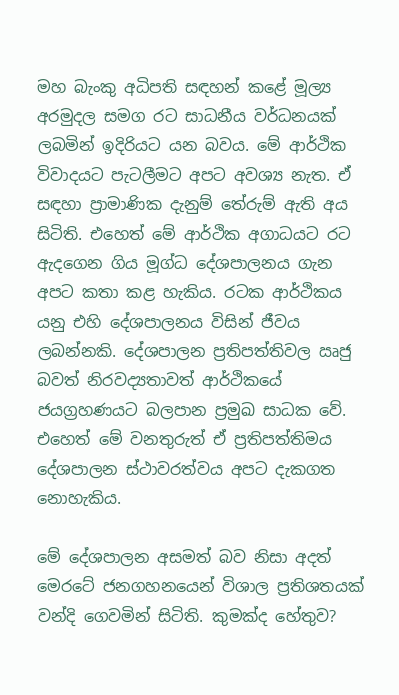මහ බැංකු අධිපති සඳහන් කළේ මූල්‍ය අරමුදල සමග රට සාධනීය වර්ධනයක් ලබමින් ඉදිරියට යන බවය. මේ ආර්ථික විවාදයට පැටලීමට අපට අවශ්‍ය නැත. ඒ සඳහා ප්‍රාමාණික දැනුම් තේරුම් ඇති අය සිටිති. එහෙත් මේ ආර්ථික අගාධයට රට ඇදගෙන ගිය මූග්ධ දේශපාලනය ගැන අපට කතා කළ හැකිය. රටක ආර්ථිකය යනු එහි දේශපාලනය විසින් ජීවය ලබන්නකි. දේශපාලන ප්‍රතිපත්තිවල ඍජු බවත් නිරවද්‍යතාවත් ආර්ථිකයේ ජයග්‍රහණයට බලපාන ප්‍රමුඛ සාධක වේ. එහෙත් මේ වනතුරුත් ඒ ප්‍රතිපත්තිමය දේශපාලන ස්ථාවරත්වය අපට දැකගත නොහැකිය.

මේ දේශපාලන අසමත් බව නිසා අදත් මෙරටේ ජනගහනයෙන් විශාල ප්‍රතිශතයක් වන්දි ගෙවමින් සිටිති. කුමක්ද හේතුව?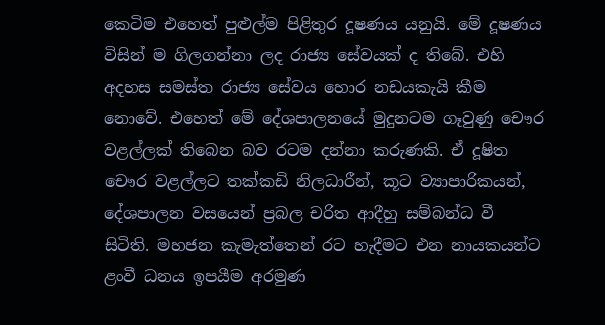කෙටිම එහෙත් පුළුල්ම පිළිතුර දූෂණය යනුයි. මේ දූෂණය විසින් ම ගිලගන්නා ලද රාජ්‍ය සේවයක් ද තිබේ. එහි අදහස සමස්ත රාජ්‍ය සේවය හොර නඩයකැයි කීම නොවේ. එහෙත් මේ දේශපාලනයේ මුදුනටම ගෑවුණු චෞර වළල්ලක් තිබෙන බව රටම දන්නා කරුණකි. ඒ දූෂිත චෞර වළල්ලට තක්කඩි නිලධාරීන්, කූට ව්‍යාපාරිකයන්, දේශපාලන වසයෙන් ප්‍රබල චරිත ආදීහු සම්බන්ධ වී සිටිති. මහජන කැමැත්තෙන් රට හැදීමට එන නායකයන්ට ළංවී ධනය ඉපයීම අරමුණ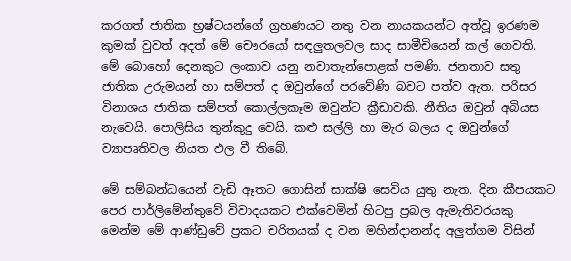කරගත් ජාතික භ්‍රෂ්ටයන්ගේ ග්‍රහණයට නතු වන නායකයන්ට අත්වූ ඉරණම කුමක් වුවත් අදත් මේ චෞරයෝ සඳලුතලවල සාද සාමීචියෙන් කල් ගෙවති. මේ බොහෝ දෙනකුට ලංකාව යනු නවාතැන්පොළක් පමණි. ජනතාව සතු ජාතික උරුමයන් හා සම්පත් ද ඔවුන්ගේ පරවේණි බවට පත්ව ඇත. පරිසර විනාශය ජාතික සම්පත් කොල්ලකෑම ඔවුන්ට ක්‍රීඩාවකි. නීතිය ඔවුන් අබියස නැවෙයි. පොලිසිය තුන්කුදු වෙයි. කළු සල්ලි හා මැර බලය ද ඔවුන්ගේ ව්‍යාපෘතිවල නියත ඵල වී තිබේ.

මේ සම්බන්ධයෙන් වැඩි ඈතට ගොසින් සාක්ෂි සෙවිය යුතු නැත. දින කීපයකට පෙර පාර්ලිමේන්තුවේ විවාදයකට එක්වෙමින් හිටපු ප්‍රබල ඇමැතිවරයකු මෙන්ම මේ ආණ්ඩුවේ ප්‍රකට චරිතයක් ද වන මහින්දානන්ද අලුත්ගම විසින්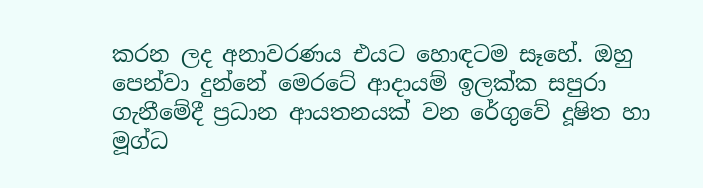කරන ලද අනාවරණය එයට හොඳටම සෑහේ. ඔහු පෙන්වා දුන්නේ මෙරටේ ආදායම් ඉලක්ක සපුරා ගැනීමේදී ප්‍රධාන ආයතනයක් වන රේගුවේ දූෂිත හා මූග්ධ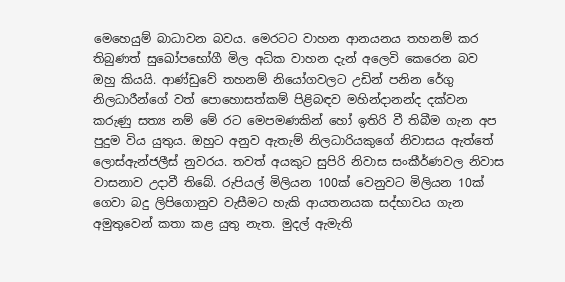මෙහෙයුම් බාධාවන බවය. මෙරටට වාහන ආනයනය තහනම් කර තිබුණත් සුඛෝපභෝගී මිල අධික වාහන දැන් අලෙවි කෙරෙන බව ඔහු කියයි. ආණ්ඩුවේ තහනම් නියෝගවලට උඩින් පනින රේගු නිලධාරීන්ගේ වත් පොහොසත්කම් පිළිබඳව මහින්දානන්ද දක්වන කරුණු සත්‍ය නම් මේ රට මෙපමණකින් හෝ ඉතිරි වී තිබීම ගැන අප පුදුම විය යුතුය. ඔහුට අනුව ඇතැම් නිලධාරියකුගේ නිවාසය ඇත්තේ ලොස්ඇන්ජලීස් නුවරය. තවත් අයකුට සුපිරි නිවාස සංකීර්ණවල නිවාස වාසනාව උදාවී තිබේ. රුපියල් මිලියන 100ක් වෙනුවට මිලියන 10ක් ගෙවා බදු ලිපිගොනුව වැසීමට හැකි ආයතනයක සද්භාවය ගැන අමුතුවෙන් කතා කළ යුතු නැත. මුදල් ඇමැති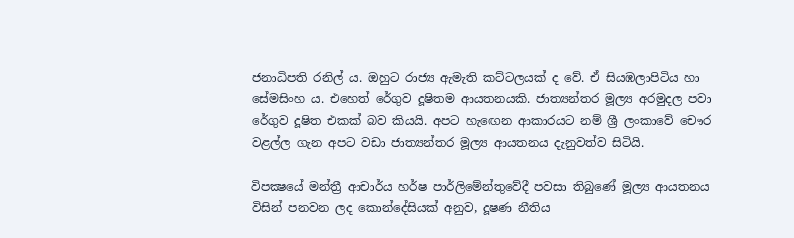ජනාධිපති රනිල් ය. ඔහුට රාජ්‍ය ඇමැති කට්ටලයක් ද වේ. ඒ සියඹලාපිටිය හා සේමසිංහ ය. එහෙත් රේගුව දූෂිතම ආයතනයකි. ජාත්‍යන්තර මූල්‍ය අරමුදල පවා රේගුව දූෂිත එකක් බව කියයි. අපට හැඟෙන ආකාරයට නම් ශ්‍රී ලංකාවේ චෞර වළල්ල ගැන අපට වඩා ජාත්‍යන්තර මූල්‍ය ආයතනය දැනුවත්ව සිටියි.

විපක්‍ෂයේ මන්ත්‍රී ආචාර්ය හර්ෂ පාර්ලිමේන්තුවේදී පවසා තිබුණේ මූල්‍ය ආයතනය විසින් පනවන ලද කොන්දේසියක් අනුව, දූෂණ නීතිය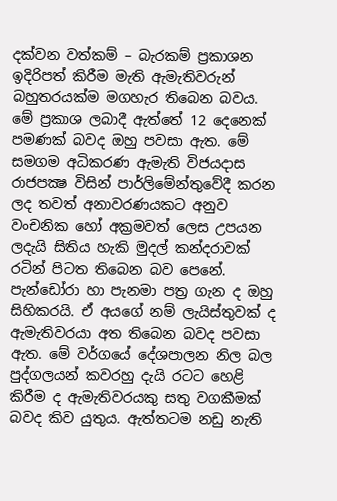දක්වන වත්කම් – බැරකම් ප්‍රකාශන ඉදිරිපත් කිරීම මැති ඇමැතිවරුන් බහුතරයක්ම මගහැර තිබෙන බවය. මේ ප්‍රකාශ ලබාදී ඇත්තේ 12 දෙනෙක් පමණක් බවද ඔහු පවසා ඇත. මේ සමගම අධිකරණ ඇමැති විජයදාස රාජපක්‍ෂ විසින් පාර්ලිමේන්තුවේදී කරන ලද තවත් අනාවරණයකට අනුව වංචනික හෝ අක්‍රමවත් ලෙස උපයන ලදැයි සිතිය හැකි මුදල් කන්දරාවක් රටින් පිටත තිබෙන බව පෙනේ. පැන්ඩෝරා හා පැනමා පත්‍ර ගැන ද ඔහු සිහිකරයි. ඒ අයගේ නම් ලැයිස්තුවක් ද ඇමැතිවරයා අත තිබෙන බවද පවසා ඇත. මේ වර්ගයේ දේශපාලන නිල බල පුද්ගලයන් කවරහු දැයි රටට හෙළි කිරීම ද ඇමැතිවරයකු සතු වගකීමක් බවද කිව යුතුය. ඇත්තටම නඩු නැති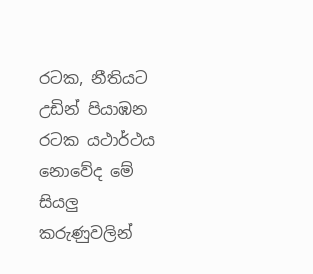රටක, නීතියට උඩින් පියාඹන රටක යථාර්ථය නොවේද මේ සියලු කරුණුවලින්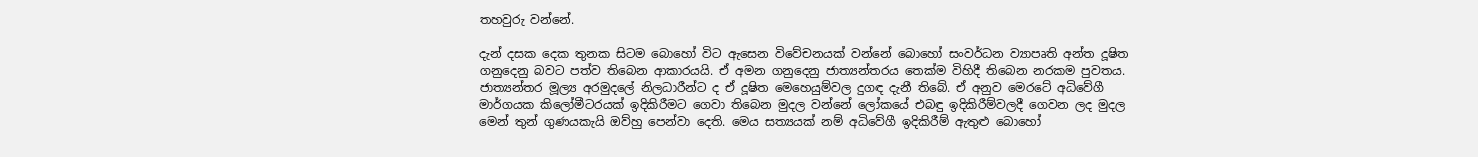තහවුරු වන්නේ.

දැන් දසක දෙක තුනක සිටම බොහෝ විට ඇසෙන විවේචනයක් වන්නේ බොහෝ සංවර්ධන ව්‍යාපෘති අන්ත දූෂිත ගනුදෙනු බවට පත්ව තිබෙන ආකාරයයි. ඒ අමන ගනුදෙනු ජාත්‍යන්තරය තෙක්ම විහිදී තිබෙන නරකම පුවතය. ජාත්‍යන්තර මූල්‍ය අරමුදලේ නිලධාරීන්ට ද ඒ දූෂිත මෙහෙයුම්වල දුගඳ දැනී තිබේ. ඒ අනුව මෙරටේ අධිවේගී මාර්ගයක කිලෝමීටරයක් ඉදිකිරීමට ගෙවා තිබෙන මුදල වන්නේ ලෝකයේ එබඳු ඉදිකිරීම්වලදී ගෙවන ලද මුදල මෙන් තුන් ගුණයකැයි ඔව්හු පෙන්වා දෙති. මෙය සත්‍යයක් නම් අධිවේගී ඉදිකිරීම් ඇතුළු බොහෝ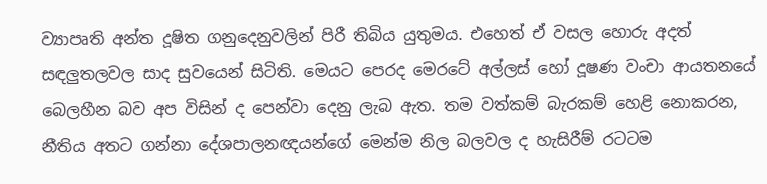ව්‍යාපෘති අන්ත දූෂිත ගනුදෙනුවලින් පිරී තිබිය යුතුමය. එහෙත් ඒ වසල හොරු අදත් සඳලුතලවල සාද සුවයෙන් සිටිති. මෙයට පෙරද මෙරටේ අල්ලස් හෝ දූෂණ වංචා ආයතනයේ බෙලහීන බව අප විසින් ද පෙන්වා දෙනු ලැබ ඇත. තම වත්කම් බැරකම් හෙළි නොකරන, නීතිය අතට ගන්නා දේශපාලනඥයන්ගේ මෙන්ම නිල බලවල ද හැසිරීම් රටටම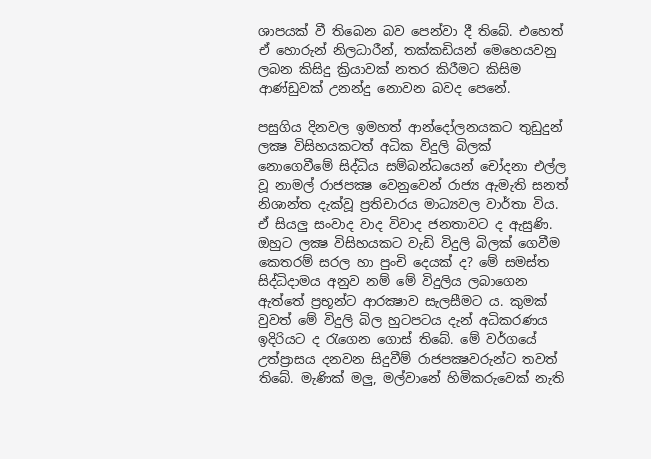ශාපයක් වී තිබෙන බව පෙන්වා දී තිබේ. එහෙත් ඒ හොරුන් නිලධාරීන්, තක්කඩියන් මෙහෙයවනු ලබන කිසිදු ක්‍රියාවක් නතර කිරීමට කිසිම ආණ්ඩුවක් උනන්දු නොවන බවද පෙනේ.

පසුගිය දිනවල ඉමහත් ආන්දෝලනයකට තුඩුදුන් ලක්‍ෂ විසිහයකටත් අධික විදුලි බිලක් නොගෙවීමේ සිද්ධිය සම්බන්ධයෙන් චෝදනා එල්ල වූ නාමල් රාජපක්‍ෂ වෙනුවෙන් රාජ්‍ය ඇමැති සනත් නිශාන්ත දැක්වූ ප්‍රතිචාරය මාධ්‍යවල වාර්තා විය. ඒ සියලු සංවාද වාද විවාද ජනතාවට ද ඇසුණි. ඔහුට ලක්‍ෂ විසිහයකට වැඩි විදුලි බිලක් ගෙවීම කෙතරම් සරල හා පුංචි දෙයක් ද? මේ සමස්ත සිද්ධිදාමය අනුව නම් මේ විදුලිය ලබාගෙන ඇත්තේ ප්‍රභූන්ට ආරක්‍ෂාව සැලසීමට ය. කුමක් වුවත් මේ විදුලි බිල හුටපටය දැන් අධිකරණය ඉදිරියට ද රැගෙන ගොස් තිබේ. මේ වර්ගයේ උත්ප්‍රාසය දනවන සිදුවීම් රාජපක්‍ෂවරුන්ට තවත් තිබේ. මැණික් මලු, මල්වානේ හිමිකරුවෙක් නැති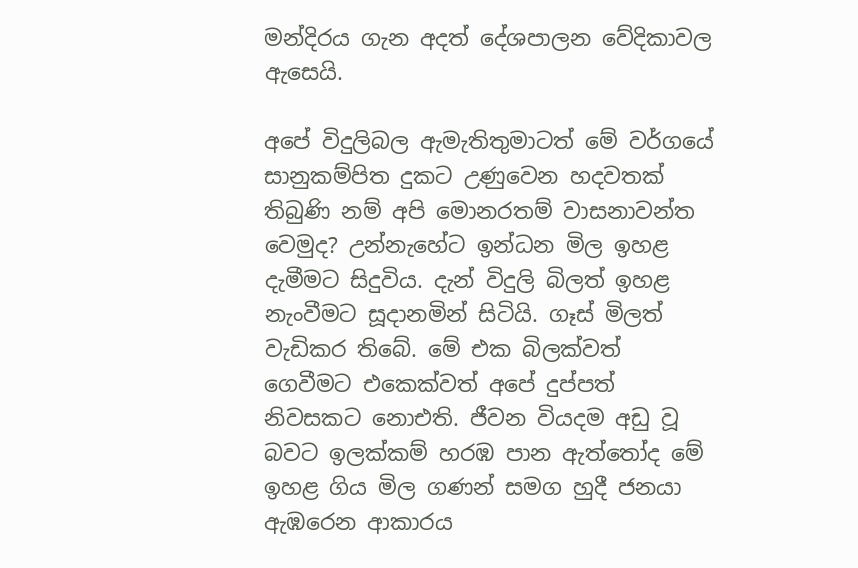මන්දිරය ගැන අදත් දේශපාලන වේදිකාවල ඇසෙයි.

අපේ විදුලිබල ඇමැතිතුමාටත් මේ වර්ගයේ සානුකම්පිත දුකට උණුවෙන හදවතක් තිබුණි නම් අපි මොනරතම් වාසනාවන්ත වෙමුද? උන්නැහේට ඉන්ධන මිල ඉහළ දැමීමට සිදුවිය. දැන් විදුලි බිලත් ඉහළ නැංවීමට සූදානමින් සිටියි. ගෑස් මිලත් වැඩිකර තිබේ. මේ එක බිලක්වත් ගෙවීමට එකෙක්වත් අපේ දුප්පත් නිවසකට නොඑති. ජීවන වියදම අඩු වූ බවට ඉලක්කම් හරඹ පාන ඇත්තෝද මේ ඉහළ ගිය මිල ගණන් සමග හුදී ජනයා ඇඹරෙන ආකාරය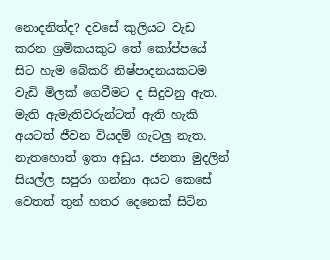නොදනිත්ද? දවසේ කුලියට වැඩ කරන ශ්‍රමිකයකුට තේ කෝප්පයේ සිට හැම බේකරි නිෂ්පාදනයකටම වැඩි මිලක් ගෙවීමට ද සිදුවනු ඇත. මැති ඇමැතිවරුන්ටත් ඇති හැකි අයටත් ජීවන වියදම් ගැටලු නැත. නැතහොත් ඉතා අඩුය. ජනතා මුදලින් සියල්ල සපුරා ගන්නා අයට කෙසේ වෙතත් තුන් හතර දෙනෙක් සිටින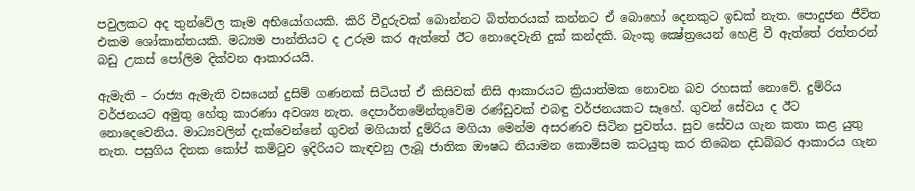පවුලකට අද තුන්වේල කෑම අභියෝගයකි. කිරි වීදුරුවක් බොන්නට බිත්තරයක් කන්නට ඒ බොහෝ දෙනකුට ඉඩක් නැත. පොදුජන ජීවිත එකම ශෝකාන්තයකි. මධ්‍යම පාන්තියට ද උරුම කර ඇත්තේ ඊට නොදෙවැනි දුක් කන්දකි. බැංකු ක්‍ෂේත්‍රයෙන් හෙළි වී ඇත්තේ රත්තරන් බඩු උකස් පෝලිම දික්වන ආකාරයයි.

ඇමැති – රාජ්‍ය ඇමැති වසයෙන් දුසිම් ගණනක් සිටියත් ඒ කිසිවක් නිසි ආකාරයට ක්‍රියාත්මක නොවන බව රහසක් නොවේ. දුම්රිය වර්ජනයට අමුතු හේතු කාරණා අවශ්‍ය නැත. දෙපාර්තමේන්තුවේම රණ්ඩුවක් එබඳු වර්ජනයකට සෑහේ. ගුවන් සේවය ද ඊට නොදෙවෙනිය. මාධ්‍යවලින් දැක්වෙන්නේ ගුවන් මගියාත් දුම්රිය මගියා මෙන්ම අසරණව සිටින පුවත්ය. සුව සේවය ගැන කතා කළ යුතු නැත. පසුගිය දිනක කෝප් කමිටුව ඉදිරියට කැඳවනු ලැබූ ජාතික ඖෂධ නියාමන කොමිසම කටයුතු කර තිබෙන දඩබ්බර ආකාරය ගැන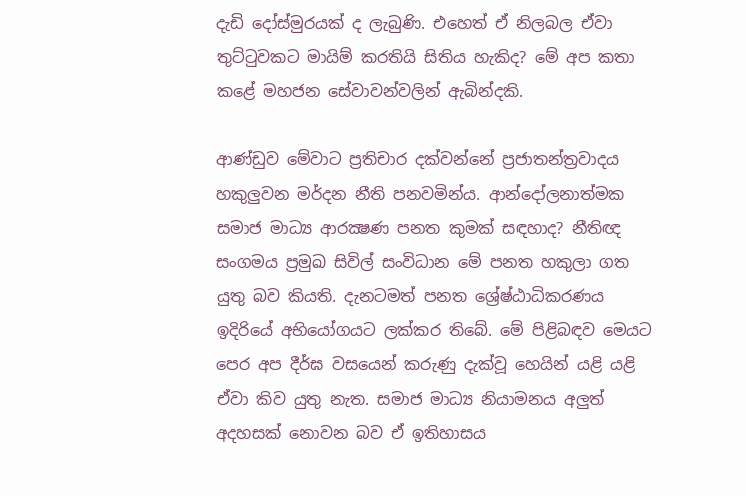දැඩි දෝස්මුරයක් ද ලැබුණි. එහෙත් ඒ නිලබල ඒවා තුට්ටුවකට මායිම් කරතියි සිතිය හැකිද? මේ අප කතා කළේ මහජන සේවාවන්වලින් ඇබින්දකි.

ආණ්ඩුව මේවාට ප්‍රතිචාර දක්වන්නේ ප්‍රජාතන්ත්‍රවාදය හකුලුවන මර්දන නීති පනවමින්ය. ආන්දෝලනාත්මක සමාජ මාධ්‍ය ආරක්‍ෂණ පනත කුමක් සඳහාද? නීතිඥ සංගමය ප්‍රමුඛ සිවිල් සංවිධාන මේ පනත හකුලා ගත යුතු බව කියති. දැනටමත් පනත ශ්‍රේෂ්ඨාධිකරණය ඉදිරියේ අභියෝගයට ලක්කර තිබේ. මේ පිළිබඳව මෙයට පෙර අප දීර්ඝ වසයෙන් කරුණු දැක්වූ හෙයින් යළි යළි ඒවා කිව යුතු නැත. සමාජ මාධ්‍ය නියාමනය අලුත් අදහසක් නොවන බව ඒ ඉතිහාසය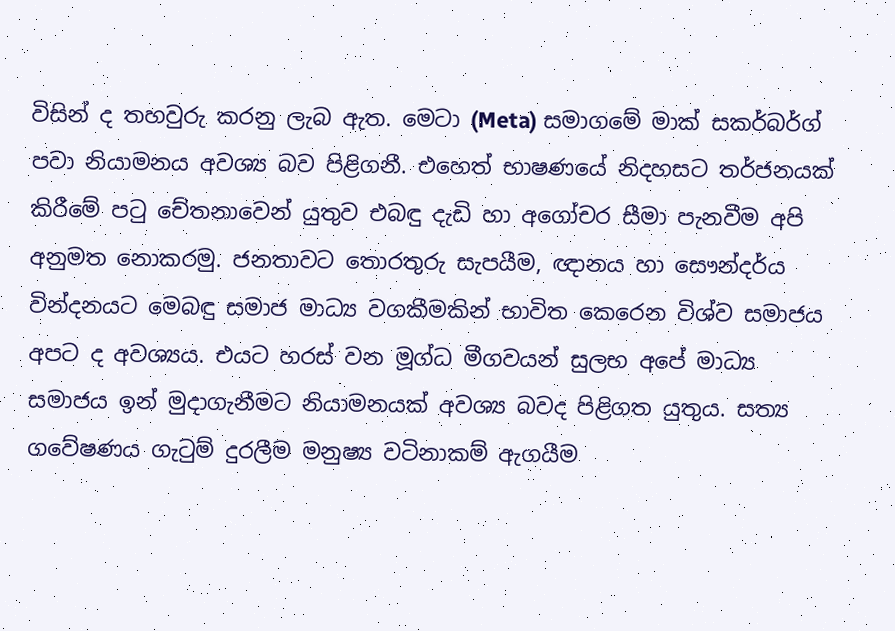විසින් ද තහවුරු කරනු ලැබ ඇත. මෙටා (Meta) සමාගමේ මාක් සකර්බර්ග් පවා නියාමනය අවශ්‍ය බව පිළිගනී. එහෙත් භාෂණයේ නිදහසට තර්ජනයක් කිරීමේ පටු චේතනාවෙන් යුතුව එබඳු දැඩි හා අගෝචර සීමා පැනවීම අපි අනුමත නොකරමු. ජනතාවට තොරතුරු සැපයීම, ඥානය හා සෞන්දර්ය වින්දනයට මෙබඳු සමාජ මාධ්‍ය වගකීමකින් භාවිත කෙරෙන විශ්ව සමාජය අපට ද අවශ්‍යය. එයට හරස් වන මූග්ධ මීගවයන් සුලභ අපේ මාධ්‍ය සමාජය ඉන් මුදාගැනීමට නියාමනයක් අවශ්‍ය බවද පිළිගත යුතුය. සත්‍ය ගවේෂණය ගැටුම් දුරලීම මනුෂ්‍ය වටිනාකම් ඇගයීම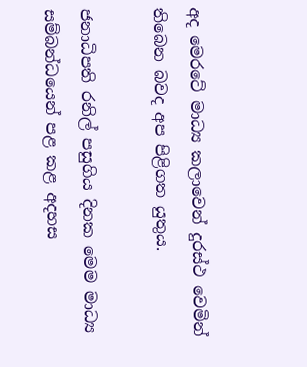අද මෙරටේ මාධ්‍ය කලාවෙන් දුරස්ථ වෙමින් තිබෙන බවද අප පිළිගත යුතුය.

ජනාධිපති රනිල් පසුගිය දිනක මෙම මාධ්‍ය සම්බන්ධයෙන් පළ කළ අදහස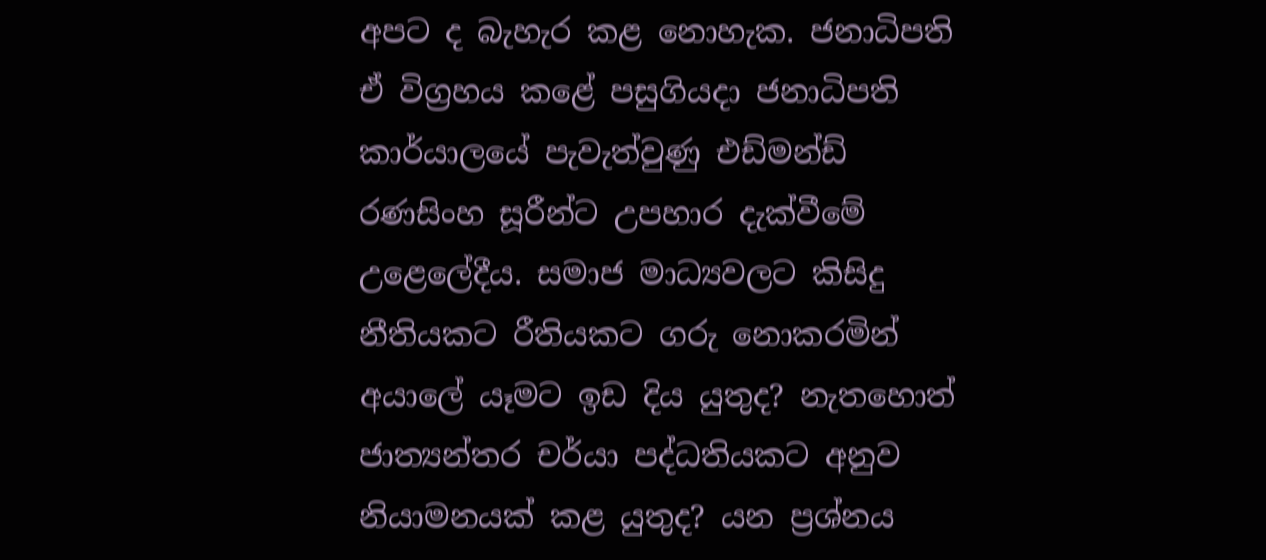අපට ද බැහැර කළ නොහැක. ජනාධිපති ඒ විග්‍රහය කළේ පසුගියදා ජනාධිපති කාර්යාලයේ පැවැත්වුණු එඩ්මන්ඩ් රණසිංහ සූරීන්ට උපහාර දැක්වීමේ උළෙලේදීය. සමාජ මාධ්‍යවලට කිසිදු නීතියකට රීතියකට ගරු නොකරමින් අයාලේ යෑමට ඉඩ දිය යුතුද? නැතහොත් ජාත්‍යන්තර චර්යා පද්ධතියකට අනුව නියාමනයක් කළ යුතුද? යන ප්‍රශ්නය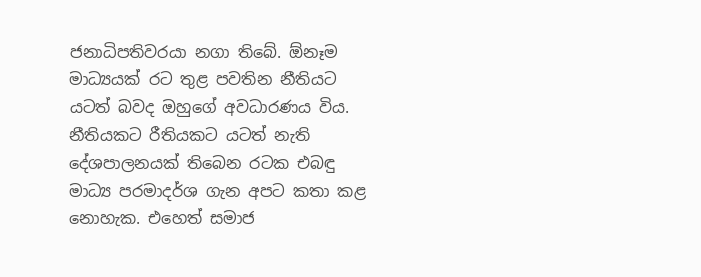ජනාධිපතිවරයා නගා තිබේ. ඕනෑම මාධ්‍යයක් රට තුළ පවතින නීතියට යටත් බවද ඔහුගේ අවධාරණය විය. නීතියකට රීතියකට යටත් නැති දේශපාලනයක් තිබෙන රටක එබඳු මාධ්‍ය පරමාදර්ශ ගැන අපට කතා කළ නොහැක. එහෙත් සමාජ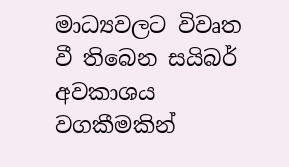මාධ්‍යවලට විවෘත වී තිබෙන සයිබර් අවකාශය වගකීමකින්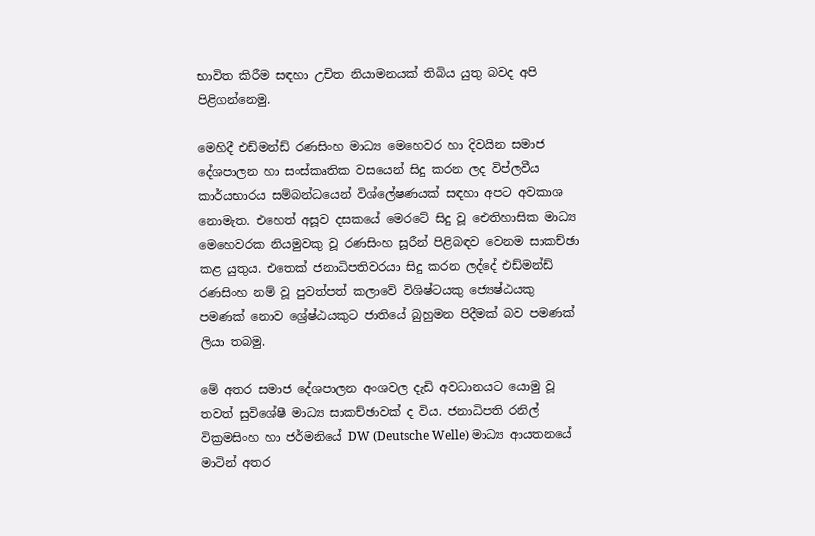භාවිත කිරීම සඳහා උචිත නියාමනයක් තිබිය යුතු බවද අපි පිළිගන්නෙමු.

මෙහිදී එඩ්මන්ඩ් රණසිංහ මාධ්‍ය මෙහෙවර හා දිවයින සමාජ දේශපාලන හා සංස්කෘතික වසයෙන් සිදු කරන ලද විප්ලවීය කාර්යභාරය සම්බන්ධයෙන් විශ්ලේෂණයක් සඳහා අපට අවකාශ නොමැත. එහෙත් අසූව දසකයේ මෙරටේ සිදු වූ ඓතිහාසික මාධ්‍ය මෙහෙවරක නියමුවකු වූ රණසිංහ සූරීන් පිළිබඳව වෙනම සාකච්ඡා කළ යුතුය. එතෙක් ජනාධිපතිවරයා සිදු කරන ලද්දේ එඩ්මන්ඩ් රණසිංහ නම් වූ පුවත්පත් කලාවේ විශිෂ්ටයකු ජ්‍යෙෂ්ඨයකු පමණක් නොව ශ්‍රේෂ්ඨයකුට ජාතියේ බුහුමන පිදීමක් බව පමණක් ලියා තබමු.

මේ අතර සමාජ දේශපාලන අංශවල දැඩි අවධානයට යොමු වූ තවත් සුවිශේෂී මාධ්‍ය සාකච්ඡාවක් ද විය. ජනාධිපති රනිල් වික්‍රමසිංහ හා ජර්මනියේ DW (Deutsche Welle) මාධ්‍ය ආයතනයේ මාටින් අතර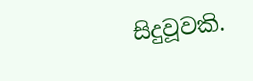සිදුවූවකි.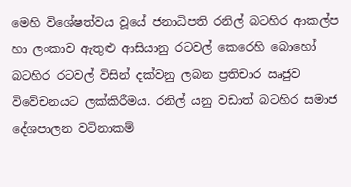මෙහි විශේෂත්වය වූයේ ජනාධිපති රනිල් බටහිර ආකල්ප හා ලංකාව ඇතුළු ආසියානු රටවල් කෙරෙහි බොහෝ බටහිර රටවල් විසින් දක්වනු ලබන ප්‍රතිචාර ඍජුව විවේචනයට ලක්කිරීමය. රනිල් යනු වඩාත් බටහිර සමාජ දේශපාලන වටිනාකම්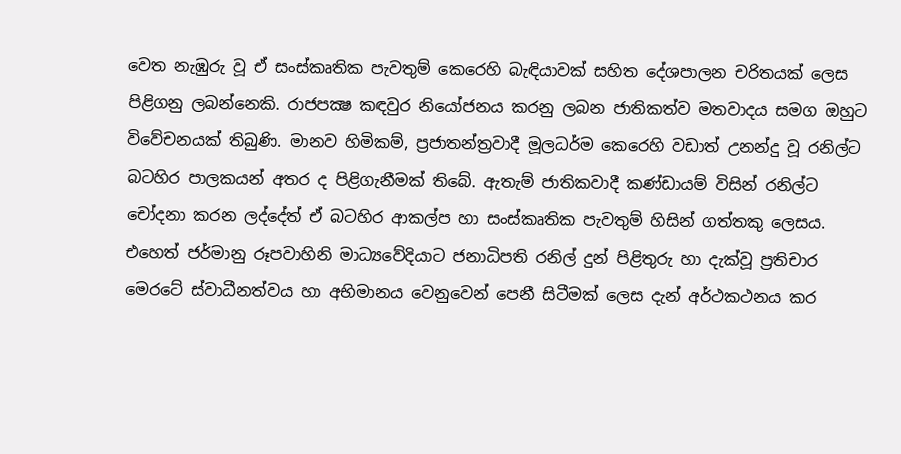වෙත නැඹුරු වූ ඒ සංස්කෘතික පැවතුම් කෙරෙහි බැඳියාවක් සහිත දේශපාලන චරිතයක් ලෙස පිළිගනු ලබන්නෙකි. රාජපක්‍ෂ කඳවුර නියෝජනය කරනු ලබන ජාතිකත්ව මතවාදය සමග ඔහුට විවේචනයක් තිබුණි. මානව හිමිකම්, ප්‍රජාතන්ත්‍රවාදී මූලධර්ම කෙරෙහි වඩාත් උනන්දු වූ රනිල්ට බටහිර පාලකයන් අතර ද පිළිගැනීමක් තිබේ. ඇතැම් ජාතිකවාදී කණ්ඩායම් විසින් රනිල්ට චෝදනා කරන ලද්දේත් ඒ බටහිර ආකල්ප හා සංස්කෘතික පැවතුම් හිසින් ගත්තකු ලෙසය. එහෙත් ජර්මානු රූපවාහිනි මාධ්‍යවේදියාට ජනාධිපති රනිල් දුන් පිළිතුරු හා දැක්වූ ප්‍රතිචාර මෙරටේ ස්වාධීනත්වය හා අභිමානය වෙනුවෙන් පෙනී සිටීමක් ලෙස දැන් අර්ථකථනය කර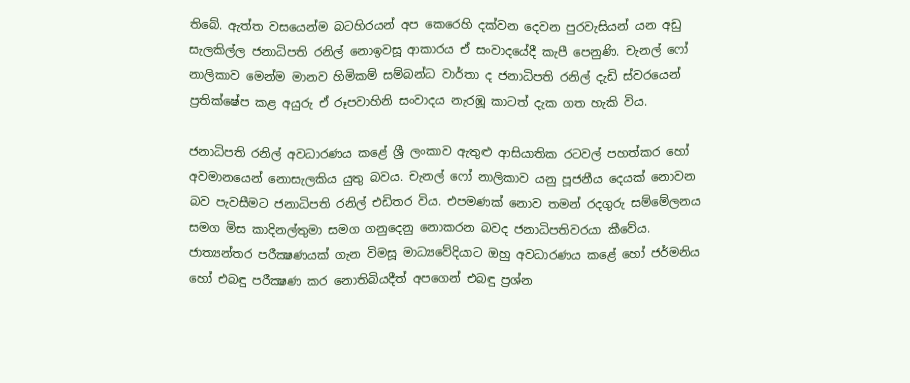තිබේ. ඇත්ත වසයෙන්ම බටහිරයන් අප කෙරෙහි දක්වන දෙවන පුරවැසියන් යන අඩු සැලකිල්ල ජනාධිපති රනිල් නොඉවසූ ආකාරය ඒ සංවාදයේදී කැපී පෙනුණි. චැනල් ෆෝ නාලිකාව මෙන්ම මානව හිමිකම් සම්බන්ධ වාර්තා ද ජනාධිපති රනිල් දැඩි ස්වරයෙන් ප්‍රතික්ෂේප කළ අයුරු ඒ රූපවාහිනි සංවාදය නැරඹූ කාටත් දැක ගත හැකි විය.

ජනාධිපති රනිල් අවධාරණය කළේ ශ්‍රී ලංකාව ඇතුළු ආසියාතික රටවල් පහත්කර හෝ අවමානයෙන් නොසැලකිය යුතු බවය. චැනල් ෆෝ නාලිකාව යනු පූජනීය දෙයක් නොවන බව පැවසීමට ජනාධිපති රනිල් එඩිතර විය. එපමණක් නොව තමන් රදගුරු සම්මේලනය සමග මිස කාදිනල්තුමා සමග ගනුදෙනු නොකරන බවද ජනාධිපතිවරයා කීවේය. ජාත්‍යන්තර පරීක්‍ෂණයක් ගැන විමසූ මාධ්‍යවේදියාට ඔහු අවධාරණය කළේ හෝ ජර්මනිය හෝ එබඳු පරීක්‍ෂණ කර නොතිබියදීත් අපගෙන් එබඳු ප්‍රශ්න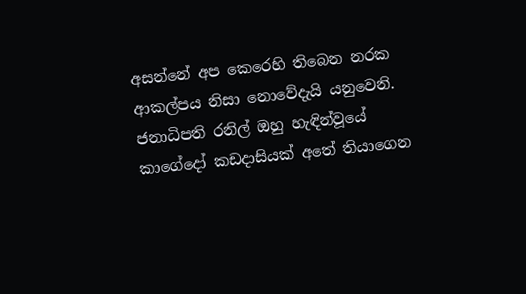අසන්නේ අප කෙරෙහි තිබෙන නරක ආකල්පය නිසා නොවේදැයි යනුවෙනි. ජනාධිපති රනිල් ඔහු හැඳින්වූයේ කාගේදෝ කඩදාසියක් අතේ තියාගෙන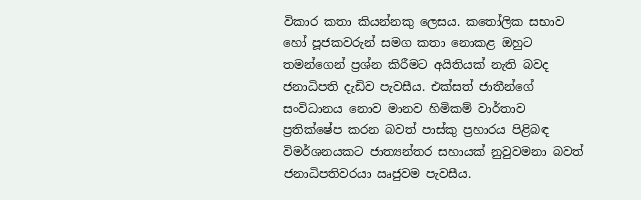විකාර කතා කියන්නකු ලෙසය. කතෝලික සභාව හෝ පූජකවරුන් සමග කතා නොකළ ඔහුට තමන්ගෙන් ප්‍රශ්න කිරීමට අයිතියක් නැති බවද ජනාධිපති දැඩිව පැවසීය. එක්සත් ජාතීන්ගේ සංවිධානය නොව මානව හිමිකම් වාර්තාව ප්‍රතික්ෂේප කරන බවත් පාස්කු ප්‍රහාරය පිළිබඳ විමර්ශනයකට ජාත්‍යන්තර සහායක් නුවුවමනා බවත් ජනාධිපතිවරයා ඍජුවම පැවසීය.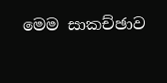මෙම සාකච්ඡාව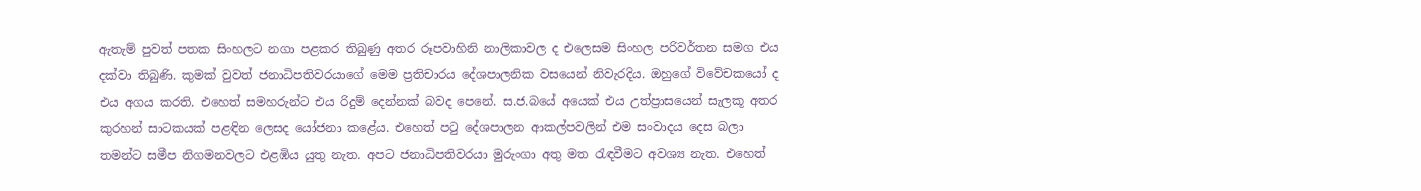ඇතැම් පුවත් පතක සිංහලට නගා පළකර තිබුණු අතර රූපවාහිනි නාලිකාවල ද එලෙසම සිංහල පරිවර්තන සමග එය දක්වා තිබුණි. කුමක් වුවත් ජනාධිපතිවරයාගේ මෙම ප්‍රතිචාරය දේශපාලනික වසයෙන් නිවැරදිය. ඔහුගේ විවේචකයෝ ද එය අගය කරති. එහෙත් සමහරුන්ට එය රිදුම් දෙන්නක් බවද පෙනේ. ස.ජ.බයේ අයෙක් එය උත්ප්‍රාසයෙන් සැලකූ අතර කුරහන් සාටකයක් පළඳින ලෙසද යෝජනා කළේය. එහෙත් පටු දේශපාලන ආකල්පවලින් එම සංවාදය දෙස බලා තමන්ට සමීප නිගමනවලට එළඹිය යුතු නැත. අපට ජනාධිපතිවරයා මුරුංගා අතු මත රැඳවීමට අවශ්‍ය නැත. එහෙත්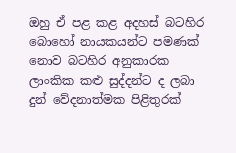ඔහු ඒ පළ කළ අදහස් බටහිර බොහෝ නායකයන්ට පමණක් නොව බටහිර අනුකාරක ලාංකික කළු සුද්දන්ට ද ලබා දුන් වේදනාත්මක පිළිතුරක්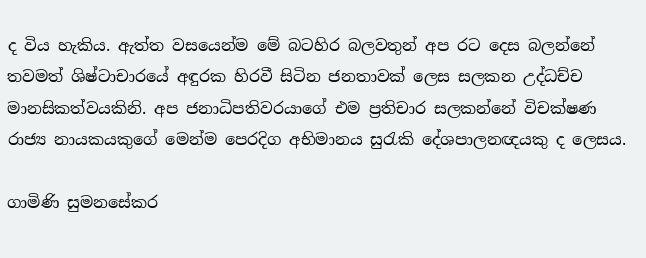ද විය හැකිය. ඇත්ත වසයෙන්ම මේ බටහිර බලවතුන් අප රට දෙස බලන්නේ තවමත් ශිෂ්ටාචාරයේ අඳුරක හිරවී සිටින ජනතාවක් ලෙස සලකන උද්ධච්ච මානසිකත්වයකිනි. අප ජනාධිපතිවරයාගේ එම ප්‍රතිචාර සලකන්නේ විචක්ෂණ රාජ්‍ය නායකයකුගේ මෙන්ම පෙරදිග අභිමානය සුරැකි දේශපාලනඥයකු ද ලෙසය.

ගාමිණි සුමනසේකර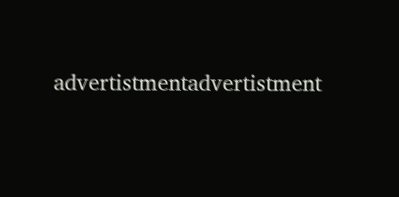advertistmentadvertistment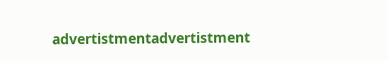advertistmentadvertistment